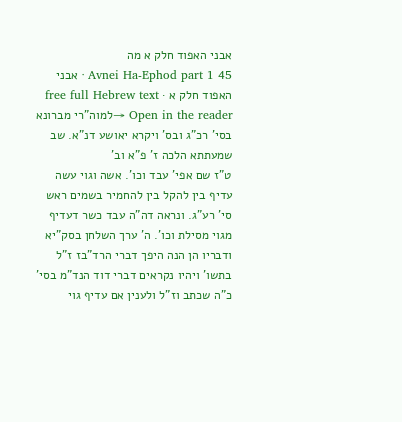אבני האפוד חלק א מה
Avnei Ha-Ephod part 1 45 · אבני האפוד חלק א · free full Hebrew text
Open in the reader →למוה"רי מברונא בסי' רכ"ג ובס' ויקרא יאושע דנ"א. שב שמעתתא הלכה ז' פ"א וב'
ט"ז שם אפי' עבד וכו'. אשה וגוי עשה עדיף בין להקל בין להחמיר בשמים ראש סי' רע"ג. ונראה דה"ה עבד כשר דעדיף מגוי מסילת וכו'. ה' ערך השלחן בסק"יא ודבריו הן הנה היפך דברי הרד"בז ז"ל בתשו' ויהיו נקראים דברי דוד הנד"מ בסי' כ"ה שכתב וז"ל ולענין אם עדיף גוי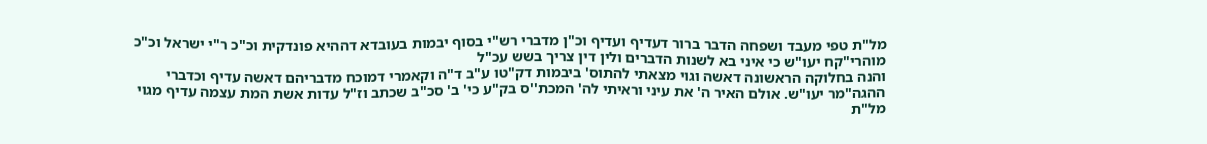מל"ת טפי מעבד ושפחה הדבר ברור דעדיף ועדיף וכ"ן מדברי רש"י בסוף יבמות בעובדא דההיא פונדקית וכ"כ ר"י ישראל וכ"כ מוהרי"קח יעו"ש כי איני בא לשנות הדברים ולין דין צריך בשש עכ"ל
והנה בחלוקה הראשונה דאשה וגוי מצאתי להתוס' ביבמות דק"טו ע"ב ד"ה וקאמרי דמוכח מדבריהם דאשה עדיף וכדברי ההגה"מר יעו"ש. אולם האיר ה' את עיני וראיתי לה' המכת''ס בק"ע כי' ב' סכ"ב שכתב וז"ל עדות אשת המת עצמה עדיף מגוי מל"ת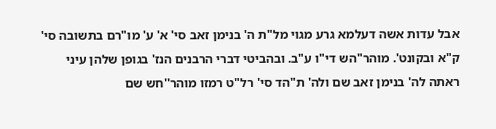אבל עדות אשה דעלמא גרע מגוי מל"ת ה' בנימן זאב סי' א' ע' מו"רם בתשובה סי' ק"א ובקונט'. מוהר"הש די"ו ע"ב. ובהביטי דברי הרבנים הנז' בגופן שלהן עיני ראתה לה' בנימן זאב שם ולה' ת"הד סי' רל"ט רמזו מוהר''חש שם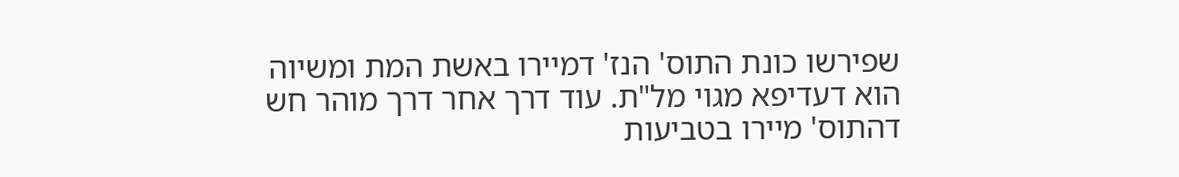שפירשו כונת התוס' הנז' דמיירו באשת המת ומשיוה הוא דעדיפא מגוי מל"ת. עוד דרך אחר דרך מוהר חש דהתוס' מיירו בטביעות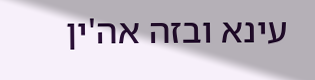עינא ובזה אה'ין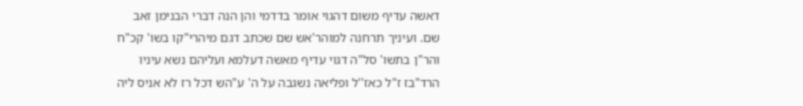דאשה עדיף משום דהגוי אומר בדדמי והן הנה דברי הבנימן זאב שם. ועיניך תרחנה למוהר'אש שם שכתב דגם מיהרי"קו בשו' קכ"ח והר"ן בתשו' סל"ה דגוי עדיף מאשה דעלמא ועליהם נשא עיניו הרד"בז ז"ל כאז''ל ופליאה נשגבה על ה' ע"הש דכל רז לא אניס ליה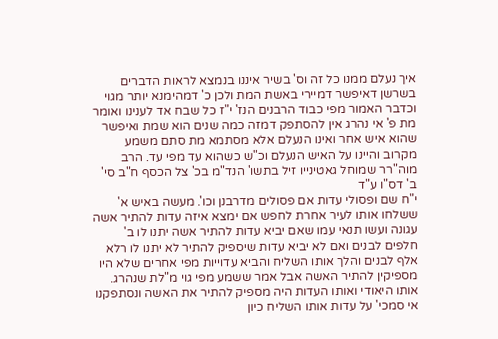איך נעלם ממנו כל זה וס' בשיר איננו בנמצא לראות הדברים בשרשן דאיפשר דמיירי באשת המת ולכן כ' דמהימנא יותר מגוי וכדבר האמור מפי כבוד הרבנים הנז' י"ז כל שבח אד לענינו ואומר מת פ' אי נהרג אין להסתפק דמזה כמה שנים הוא שמת ואיפשר שהוא איש אחר ואינו הנעלם אלא מסתמא מת סתם משמע מקרוב והיינו על האיש הנעלם וכ"ש כשהוא עד מפי עד. הרב מוה"רר שמוחל גאטינייו זיל בתשו' הנד"מ בכ' צל הכסף ח"ב סי' ב' דס"ו ע"ד
י"ח שם ופסולי עדות אם פסולים מדרבנן וכו'. מעשה באיש א' ששלחו אותו לעיר אחרת לחפש אם ימצא איזה עדות להתיר אשה עגונה ועשו תנאי עמו שאם יביא עדות להתיר אשה יתנו לו ב' חלפים לבנים ואם לא יביא עדות שיספיק להתיר לא יתנו לו רלא אלף לבנים והלך אותו השליח והביא עדוייות מפי אחרים שלא היו מספיקין להתיר האשה אבל אמר ששמע מפי גוי מ"לת שנהרג. אותו היאודי ואותו העדות היה מספיק להתיר את האשה ונסתפקנו אי סמכי' על עדות אותו השליח כיון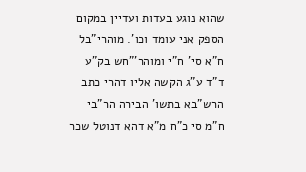שהוא נוגע בעדות ועדיין במקום הספק אני עומד וכו'. מוהרי"בל ח"א סי' ח"י ומוהר'"חש בק"ע ד"ד ע"ג הקשה אליו דהרי כתב הרש"בא בתשו' הבירה הר"בי ח"מ סי כ"ח מ"א דהא דנוטל שכר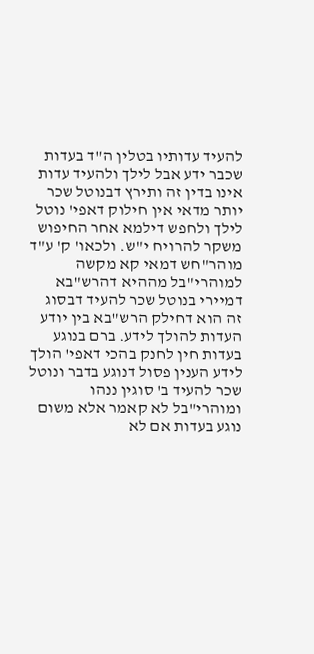להעיד עדותיו בטלין ה"ד בעדות שכבר ידע אבל לילך ולהעיד עדות אינו בדין זה ותירץ דבנוטל שכר יותר מדאי אין חילוק דאפי' נוטל לילך ולחפש דילמא אחר החיפוש משקר להרויח י"ש. ולכאו' ק' ע"ד מוהר"חש דמאי קא מקשה למוהרי"בל מההיא דהרש"בא דמיירי בנוטל שכר להעיד דבסוג זה הוא דחילק הרש"בא בין יודע העדות להולך לידע. ברם בנוגע בעדות חין לחנק בהכי דאפי' הולך לידע הענין פסול דנוגע בדבר ונוטל שכר להעיד ב' סוגין ננהו ומוהרי"בל לא קאמר אלא משום נוגע בעדות אם לא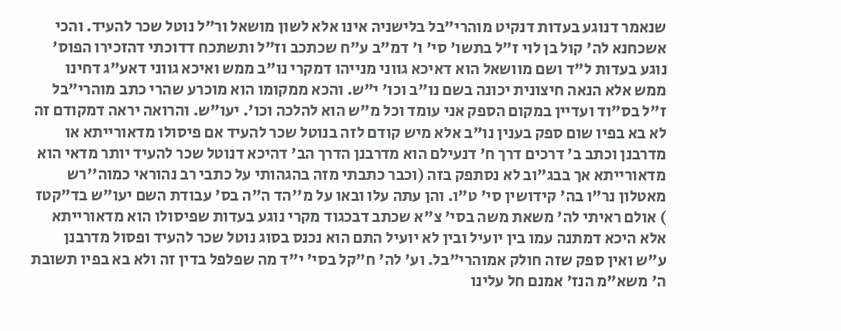שנאמר דנוגע בעדות דנקיט מוהרי"בל בלישניה אינו אלא לשון מושאל ור"ל נוטל שכר להעיד. והכי אשכחנא לה' קול בן לוי ז"ל בתשו' סי' ו' דמ"ב ע"ח שכתכב וז"ל ותשתכח דדוכתי דהזכירו הפוס' נוגע בעדות ל"ד ושם מוושאל הוא דאיכא גווני מנייהו דמקרי נו"ב ממש ואיכא גווני דאע"ג דחינו ממש אלא הנאה חיצונית יכונה בשם נו"ב וכו' י"ש. והכא ממקומו הוא מוכרע שהרי כתב מוהרי"בל ז"ל בס"וד ועדיין במקום הספק אני עומד וכל מ"ש הוא להלכה וכו'. יעו"ש. והרואה יראה דמקודם זה לא בא בפיו שום ספק בענין נו"ב אלא מיש קודם לזה בנוטל שכר להעיד אם פיסולו מדאורייתא או מדרבנן וכתב ב' דרכים דרך ח' דנעילם הוא מדרבנן הדרך הב' דהיכא דנוטל שכר להעיד יותר מדאי הוא מדאורייתא אך בבג"וב לא נסתפק בזה (וכבר כתבתי מזה בהגהותי על כתבי רב נהוראי כמוה''רש מאטלון נר"ו בה' קידושין סי' ט"ו. והן עתה עלו ובאו על מ''הד ה"ה בס' עבודת השם יעו"ש בד"קטז
) אולם ראיתי לה' משאת משה בסי' צ"א שכתב דבכגוד מקרי נוגע בעדות שפיסולו הוא מדאורייתא אלא היכא דמתנה עמו בין יועיל ובין לא יועיל התם הוא נכנס בסוג נוטל שכר להעיד ופסול מדרבנן ע"ש ואין ספק שזה חולק אמוהרי"בל. וע' לה' ח"קל בסי' י"ד מה שפלפל בדין זה ולא בא בפיו תשובת ה' משא"מ הנז' אמנם חל עלינו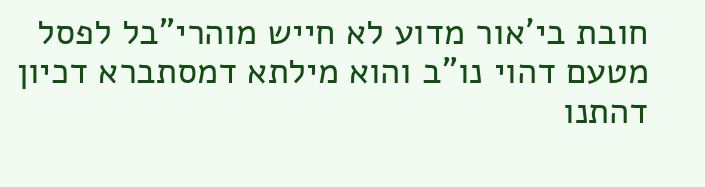חובת בי'אור מדוע לא חייש מוהרי"בל לפסל מטעם דהוי נו"ב והוא מילתא דמסתברא דכיון דהתנו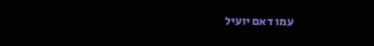עמו דאם יועיל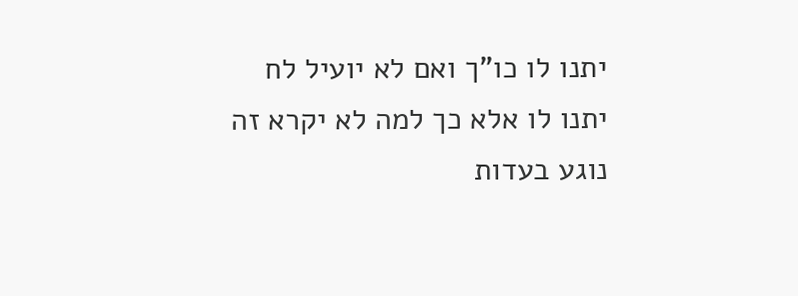יתנו לו כו"ך ואם לא יועיל לח יתנו לו אלא כך למה לא יקרא זה נוגע בעדות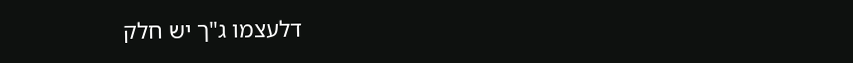דלעצמו ג"ך יש חלק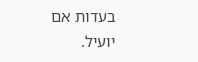בעדות אם יועיל.